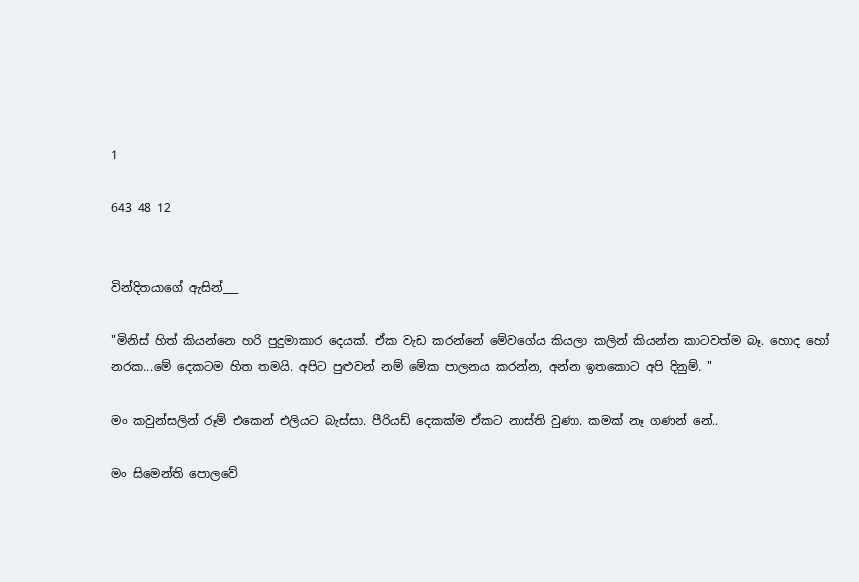1

643 48 12


වින්දිතයාගේ ඇසින්___

"මිනිස් හිත් කියන්නෙ හරි පුදුමාකාර දෙයක්. ඒක වැඩ කරන්නේ මේවගේය කියලා කලින් කියන්න කාටවත්ම බෑ. හොද හෝ නරක...මේ දෙකටම හිත තමයි. අපිට පුළුවන් නම් මේක පාලනය කරන්න, අන්න ඉතකොට අපි දිනුම්. "

මං කවුන්සලින් රූම් එකෙන් එලියට බැස්සා. පීරියඩ් දෙකක්ම ඒකට නාස්ති වුණා. කමක් නෑ ගණන් නේ..

මං සිමෙන්ති පොලවේ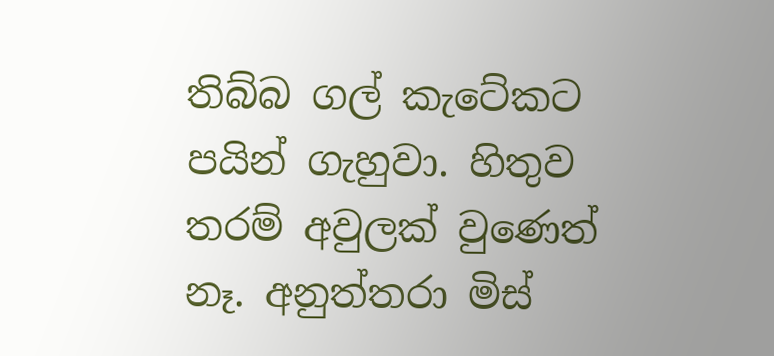තිබ්බ ගල් කැටේකට පයින් ගැහුවා. හිතුව තරම් අවුලක් වුණෙත් නෑ. අනුත්තරා මිස්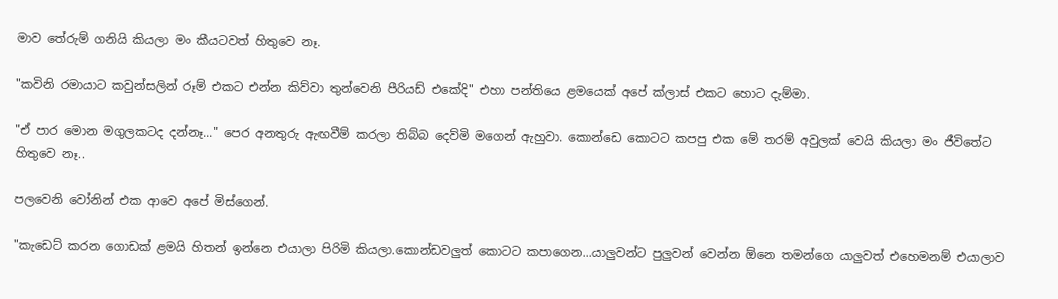මාව තේරුම් ගනියි කියලා මං කීයටවත් හිතුවෙ නෑ.

"කවිනි රමායාට කවුන්සලින් රූම් එකට එන්න කිව්වා තුන්වෙනි පීරියඩ් එකේදි" එහා පන්තියෙ ළමයෙක් අපේ ක්ලාස් එකට හොට දැම්මා.

"ඒ පාර මොන මගුලකටද දන්නෑ..." පෙර අනතුරු ඇඟවීම් කරලා තිබ්බ දෙව්මි මගෙන් ඇහුවා. කොන්ඩෙ කොටට කපපු එක මේ තරම් අවුලක් වෙයි කියලා මං ජීවිතේට හිතුවෙ නෑ..

පලවෙනි වෝනින් එක ආවෙ අපේ මිස්ගෙන්.

"කැඩෙට් කරන ගොඩක් ළමයි හිතන් ඉන්නෙ එයාලා පිරිමි කියලා.කොන්ඩවලුත් කොටට කපාගෙන...යාලුවන්ට පුලුවන් වෙන්න ඕනෙ තමන්ගෙ යාලුවත් එහෙමනම් එයාලාව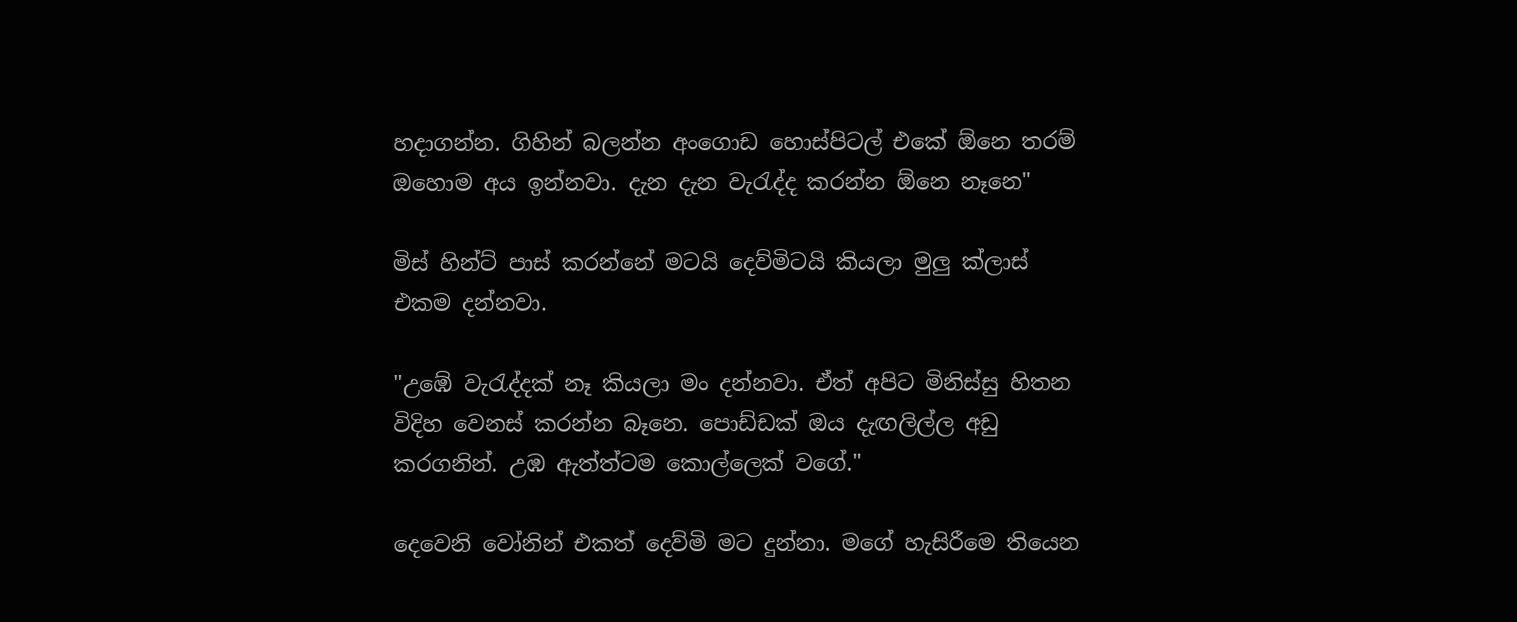හදාගන්න. ගිහින් බලන්න අංගොඩ හොස්පිටල් එකේ ඕනෙ තරම් ඔහොම අය ඉන්නවා. දැන දැන වැරැද්ද කරන්න ඕනෙ නෑනෙ"

මිස් හින්ට් පාස් කරන්නේ මටයි දෙව්මිටයි කියලා මුලු ක්ලාස් එකම දන්නවා.

"උඹේ වැරැද්දක් නෑ කියලා මං දන්නවා. ඒත් අපිට මිනිස්සු හිතන විදිහ වෙනස් කරන්න බෑනෙ. පොඩ්ඩක් ඔය දැඟලිල්ල අඩු කරගනින්. උඹ ඇත්ත්ටම කොල්ලෙක් වගේ."

දෙවෙනි වෝනින් එකත් දෙව්මි මට දුන්නා. මගේ හැසිරීමෙ තියෙන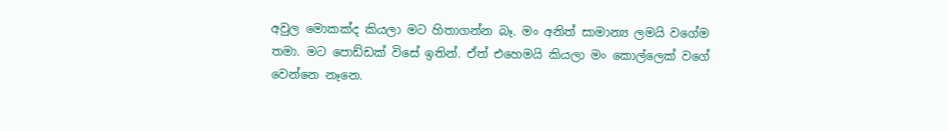අවුල මොකක්ද කියලා මට හිතාගන්න බෑ. මං අනිත් සාමාන්‍ය ලමයි වගේම තමා. මට පොඩ්ඩක් විසේ ඉතින්. ඒත් එහෙමයි කියලා මං කොල්ලෙක් වගේ වෙන්නෙ නෑනෙ.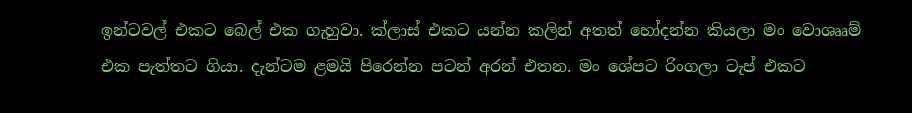ඉන්ටවල් එකට බෙල් එක ගැහුවා. ක්ලාස් එකට යන්න කලින් අතත් හෝදන්න කියලා මං වොශෲම් එක පැත්තට ගියා. දැන්ටම ළමයි පිරෙන්න පටන් අරන් එතන. මං ශේපට රිංගලා ටැප් එකට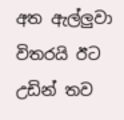අත ඇල්ලුවා විතරයි ඊට උඩින් තව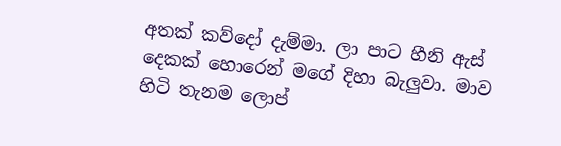අතක් කව්දෝ දැම්මා. ලා පාට හීනි ඇස් දෙකක් හොරෙන් මගේ දිහා බැලුවා. මාව හිටි තැනම ලොප්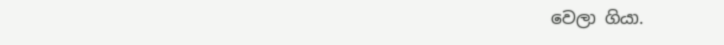වෙලා ගියා.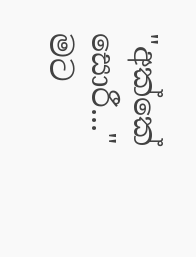"අක්කේ සොරී..." මට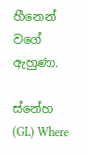හීනෙන් වගේ ඇහුණා.

ස්නේහ (GL) Where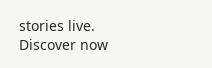stories live. Discover now